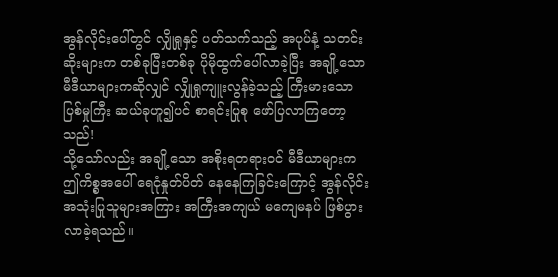အွန်လိုင်းပေါ်တွင် လျှိုရှုနှင့် ပတ်သက်သည့် အပုပ်နံ့ သတင်းဆိုးများက တစ်ခုပြီးတစ်ခု ပိုမိုထွက်ပေါ်လာခဲ့ပြီး အချို့သော မီဒီယာများကဆိုလျှင် လျှိုရှုကျူးလွန်ခဲ့သည့် ကြီးမားသော ပြစ်မှုကြီး ဆယ်ခုဟူ၍ပင် စာရင်းပြုစု ဖော်ပြလာကြတော့သည်!
သို့သော်လည်း အချို့သော အစိုးရတရားဝင် မီဒီယာများက ဤကိစ္စအပေါ် ရေငုံနှုတ်ပိတ် နေနေကြခြင်းကြောင့် အွန်လိုင်းအသုံးပြုသူများအကြား အကြီးအကျယ် မကျေမနပ် ဖြစ်ပွားလာခဲ့ရသည်။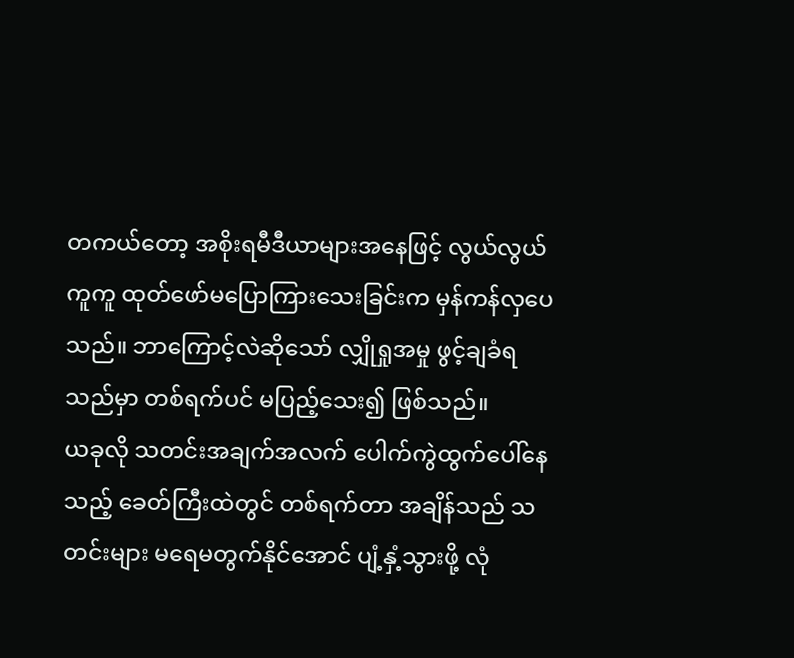တကယ်တော့ အစိုးရမီဒီယာများအနေဖြင့် လွယ်လွယ်ကူကူ ထုတ်ဖော်မပြောကြားသေးခြင်းက မှန်ကန်လှပေသည်။ ဘာကြောင့်လဲဆိုသော် လျှိုရှုအမှု ဖွင့်ချခံရသည်မှာ တစ်ရက်ပင် မပြည့်သေး၍ ဖြစ်သည်။
ယခုလို သတင်းအချက်အလက် ပေါက်ကွဲထွက်ပေါ်နေသည့် ခေတ်ကြီးထဲတွင် တစ်ရက်တာ အချိန်သည် သတင်းများ မရေမတွက်နိုင်အောင် ပျံ့နှံ့သွားဖို့ လုံ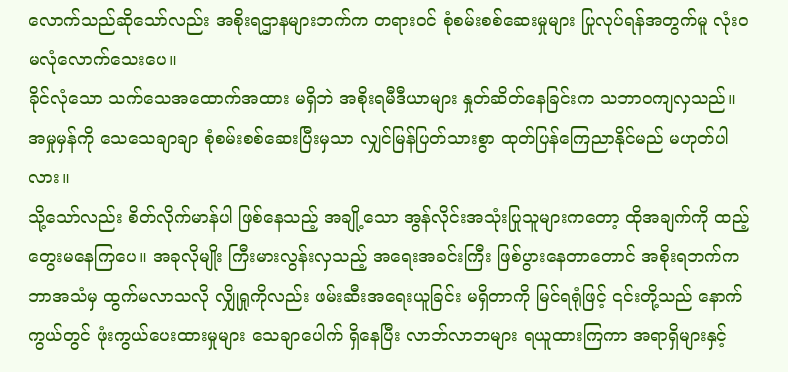လောက်သည်ဆိုသော်လည်း အစိုးရဌာနများဘက်က တရားဝင် စုံစမ်းစစ်ဆေးမှုများ ပြုလုပ်ရန်အတွက်မူ လုံးဝ မလုံလောက်သေးပေ။
ခိုင်လုံသော သက်သေအထောက်အထား မရှိဘဲ အစိုးရမီဒီယာများ နှုတ်ဆိတ်နေခြင်းက သဘာဝကျလှသည်။ အမှုမှန်ကို သေသေချာချာ စုံစမ်းစစ်ဆေးပြီးမှသာ လျှင်မြန်ပြတ်သားစွာ ထုတ်ပြန်ကြေညာနိုင်မည် မဟုတ်ပါလား။
သို့သော်လည်း စိတ်လိုက်မာန်ပါ ဖြစ်နေသည့် အချို့သော အွန်လိုင်းအသုံးပြုသူများကတော့ ထိုအချက်ကို ထည့်တွေးမနေကြပေ။ အခုလိုမျိုး ကြီးမားလွန်းလှသည့် အရေးအခင်းကြီး ဖြစ်ပွားနေတာတောင် အစိုးရဘက်က ဘာအသံမှ ထွက်မလာသလို လျှိုရှုကိုလည်း ဖမ်းဆီးအရေးယူခြင်း မရှိတာကို မြင်ရရုံဖြင့် ၎င်းတို့သည် နောက်ကွယ်တွင် ဖုံးကွယ်ပေးထားမှုများ သေချာပေါက် ရှိနေပြီး လာဘ်လာဘများ ရယူထားကြကာ အရာရှိများနှင့်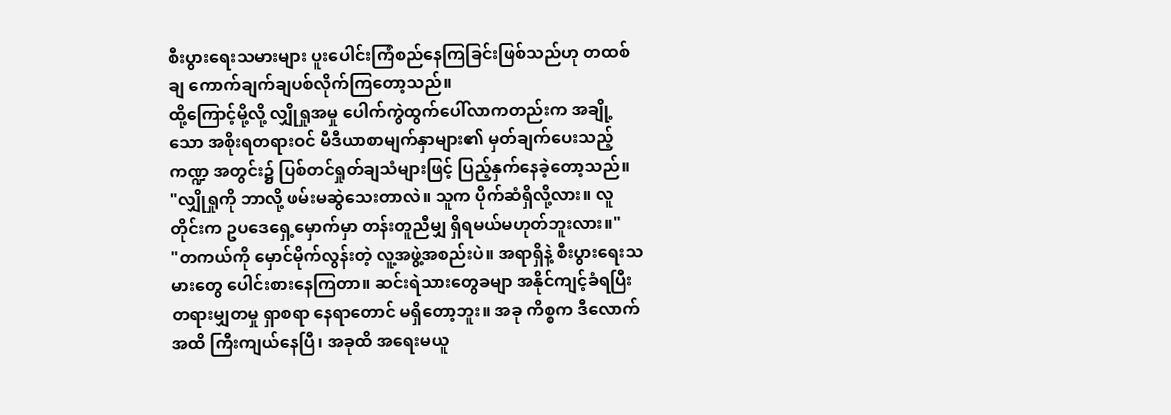စီးပွားရေးသမားများ ပူးပေါင်းကြံစည်နေကြခြင်းဖြစ်သည်ဟု တထစ်ချ ကောက်ချက်ချပစ်လိုက်ကြတော့သည်။
ထို့ကြောင့်မို့လို့ လျှိုရှုအမှု ပေါက်ကွဲထွက်ပေါ်လာကတည်းက အချို့သော အစိုးရတရားဝင် မီဒီယာစာမျက်နှာများ၏ မှတ်ချက်ပေးသည့် ကဏ္ဍ အတွင်း၌ ပြစ်တင်ရှုတ်ချသံများဖြင့် ပြည့်နှက်နေခဲ့တော့သည်။
"လျှိုရှုကို ဘာလို့ ဖမ်းမဆွဲသေးတာလဲ။ သူက ပိုက်ဆံရှိလို့လား။ လူတိုင်းက ဥပဒေရှေ့မှောက်မှာ တန်းတူညီမျှ ရှိရမယ်မဟုတ်ဘူးလား။"
"တကယ်ကို မှောင်မိုက်လွန်းတဲ့ လူ့အဖွဲ့အစည်းပဲ။ အရာရှိနဲ့ စီးပွားရေးသမားတွေ ပေါင်းစားနေကြတာ။ ဆင်းရဲသားတွေခမျာ အနိုင်ကျင့်ခံရပြီး တရားမျှတမှု ရှာစရာ နေရာတောင် မရှိတော့ဘူး။ အခု ကိစ္စက ဒီလောက်အထိ ကြီးကျယ်နေပြီ၊ အခုထိ အရေးမယူ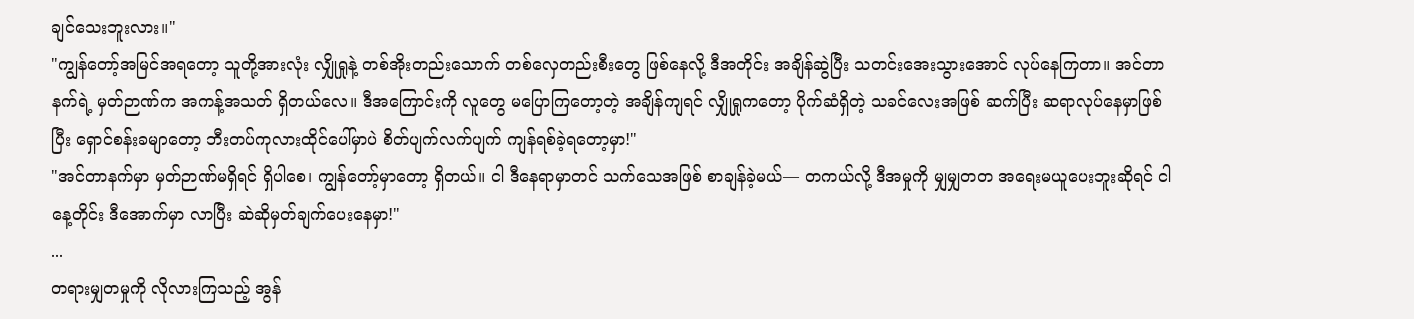ချင်သေးဘူးလား။"
"ကျွန်တော့်အမြင်အရတော့ သူတို့အားလုံး လျှိုရှုနဲ့ တစ်အိုးတည်းသောက် တစ်လှေတည်းစီးတွေ ဖြစ်နေလို့ ဒီအတိုင်း အချိန်ဆွဲပြီး သတင်းအေးသွားအောင် လုပ်နေကြတာ။ အင်တာနက်ရဲ့ မှတ်ဉာဏ်က အကန့်အသတ် ရှိတယ်လေ။ ဒီအကြောင်းကို လူတွေ မပြောကြတော့တဲ့ အချိန်ကျရင် လျှိုရှုကတော့ ပိုက်ဆံရှိတဲ့ သခင်လေးအဖြစ် ဆက်ပြီး ဆရာလုပ်နေမှာဖြစ်ပြီး ရှောင်စန်းခမျာတော့ ဘီးတပ်ကုလားထိုင်ပေါ်မှာပဲ စိတ်ပျက်လက်ပျက် ကျန်ရစ်ခဲ့ရတော့မှာ!"
"အင်တာနက်မှာ မှတ်ဉာဏ်မရှိရင် ရှိပါစေ၊ ကျွန်တော့်မှာတော့ ရှိတယ်။ ငါ ဒီနေရာမှာတင် သက်သေအဖြစ် စာချန်ခဲ့မယ်— တကယ်လို့ ဒီအမှုကို မျှမျှတတ အရေးမယူပေးဘူးဆိုရင် ငါ နေ့တိုင်း ဒီအောက်မှာ လာပြီး ဆဲဆိုမှတ်ချက်ပေးနေမှာ!"
...
တရားမျှတမှုကို လိုလားကြသည့် အွန်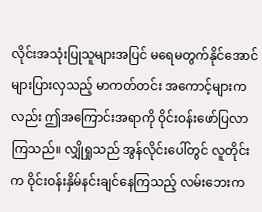လိုင်းအသုံးပြုသူများအပြင် မရေမတွက်နိုင်အောင် များပြားလှသည့် မာကတ်တင်း အကောင့်များကလည်း ဤအကြောင်းအရာကို ဝိုင်းဝန်းဖော်ပြလာကြသည်။ လျှိုရှုသည် အွန်လိုင်းပေါ်တွင် လူတိုင်းက ဝိုင်းဝန်းနှိမ်နင်းချင်နေကြသည့် လမ်းဘေးက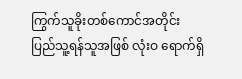ကြွက်သူခိုးတစ်ကောင်အတိုင်း ပြည်သူ့ရန်သူအဖြစ် လုံးဝ ရောက်ရှိ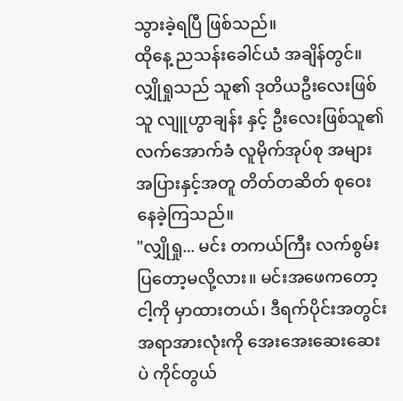သွားခဲ့ရပြီ ဖြစ်သည်။
ထိုနေ့ ညသန်းခေါင်ယံ အချိန်တွင်။
လျှိုရှုသည် သူ၏ ဒုတိယဦးလေးဖြစ်သူ လျူဟွာချန်း နှင့် ဦးလေးဖြစ်သူ၏ လက်အောက်ခံ လူမိုက်အုပ်စု အများအပြားနှင့်အတူ တိတ်တဆိတ် စုဝေးနေခဲ့ကြသည်။
"လျှိုရှု... မင်း တကယ်ကြီး လက်စွမ်းပြတော့မလို့လား။ မင်းအဖေကတော့ ငါ့ကို မှာထားတယ်၊ ဒီရက်ပိုင်းအတွင်း အရာအားလုံးကို အေးအေးဆေးဆေးပဲ ကိုင်တွယ်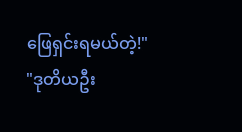ဖြေရှင်းရမယ်တဲ့!"
"ဒုတိယဦး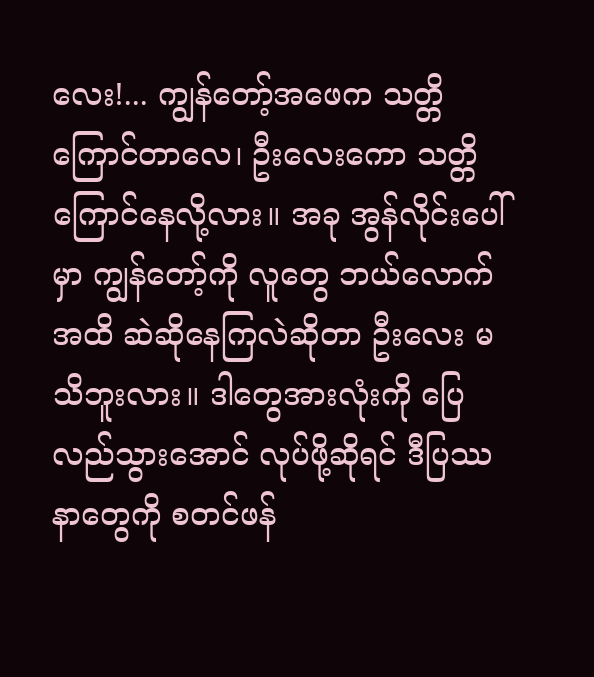လေး!... ကျွန်တော့်အဖေက သတ္တိကြောင်တာလေ၊ ဦးလေးကော သတ္တိကြောင်နေလို့လား။ အခု အွန်လိုင်းပေါ်မှာ ကျွန်တော့်ကို လူတွေ ဘယ်လောက်အထိ ဆဲဆိုနေကြလဲဆိုတာ ဦးလေး မသိဘူးလား။ ဒါတွေအားလုံးကို ပြေလည်သွားအောင် လုပ်ဖို့ဆိုရင် ဒီပြဿနာတွေကို စတင်ဖန်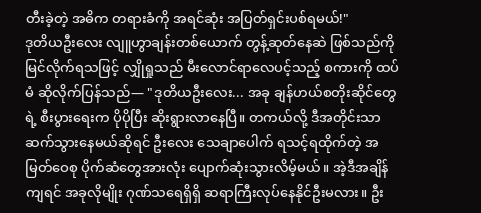တီးခဲ့တဲ့ အဓိက တရားခံကို အရင်ဆုံး အပြတ်ရှင်းပစ်ရမယ်!"
ဒုတိယဦးလေး လျူဟွာချန်းတစ်ယောက် တွန့်ဆုတ်နေဆဲ ဖြစ်သည်ကို မြင်လိုက်ရသဖြင့် လျှိုရှုသည် မီးလောင်ရာလေပင့်သည့် စကားကို ထပ်မံ ဆိုလိုက်ပြန်သည်— "ဒုတိယဦးလေး... အခု ချန်ဟယ်စတိုးဆိုင်တွေရဲ့ စီးပွားရေးက ပိုပိုပြီး ဆိုးရွားလာနေပြီ။ တကယ်လို့ ဒီအတိုင်းသာ ဆက်သွားနေမယ်ဆိုရင် ဦးလေး သေချာပေါက် ရသင့်ရထိုက်တဲ့ အမြတ်ဝေစု ပိုက်ဆံတွေအားလုံး ပျောက်ဆုံးသွားလိမ့်မယ်။ အဲ့ဒီအချိန်ကျရင် အခုလိုမျိုး ဂုဏ်သရေရှိရှိ ဆရာကြီးလုပ်နေနိုင်ဦးမလား။ ဦး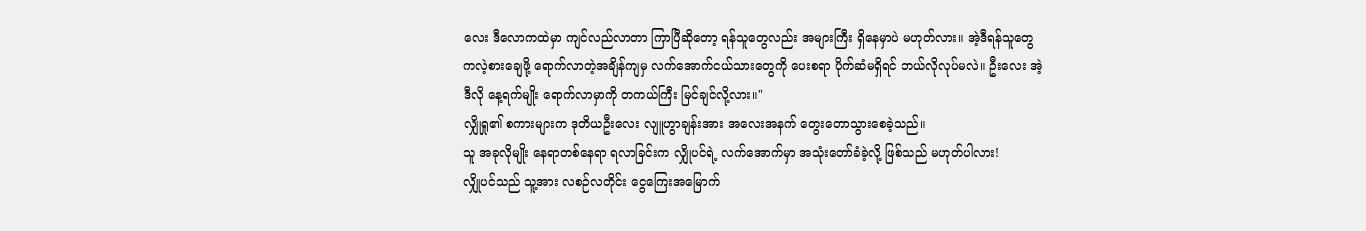လေး ဒီလောကထဲမှာ ကျင်လည်လာတာ ကြာပြီဆိုတော့ ရန်သူတွေလည်း အများကြီး ရှိနေမှာပဲ မဟုတ်လား။ အဲ့ဒီရန်သူတွေ ကလဲ့စားချေဖို့ ရောက်လာတဲ့အချိန်ကျမှ လက်အောက်ငယ်သားတွေကို ပေးစရာ ပိုက်ဆံမရှိရင် ဘယ်လိုလုပ်မလဲ။ ဦးလေး အဲ့ဒီလို နေ့ရက်မျိုး ရောက်လာမှာကို တကယ်ကြီး မြင်ချင်လို့လား။"
လျှိုရှု၏ စကားများက ဒုတိယဦးလေး လျူဟွာချန်းအား အလေးအနက် တွေးတောသွားစေခဲ့သည်။
သူ အခုလိုမျိုး နေရာတစ်နေရာ ရလာခြင်းက လျှိုပင်ရဲ့ လက်အောက်မှာ အသုံးတော်ခံခဲ့လို့ ဖြစ်သည် မဟုတ်ပါလား!
လျှိုပင်သည် သူ့အား လစဉ်လတိုင်း ငွေကြေးအမြောက်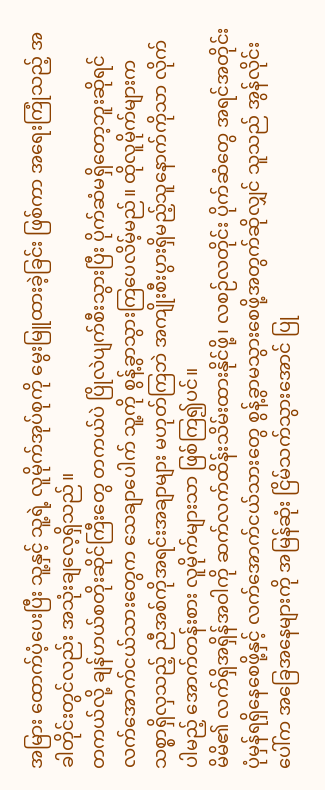အမြား ထောက်ပံ့ပေးပြီး သူ့နှင့် သူ့ရဲ့ လူမိုက်အုပ်စုကို မွေးမြူထားခဲ့ခြင်း ဖြစ်ကာ အရေးကြုံသည့် အခါတိုင်းတွင်လည်း အသုံးချလေ့ရှိသည်။
တကယ်လို့ ချန်ဟယ်စတိုးဆိုင်ကြီးတွေ တကယ်ပဲ ပြိုလဲပျက်စီးသွားပြီး ပိုက်ဆံမရှိတော့ဘူးဆိုရင် လက်အောက်ငယ်သားတွေက သေချာပေါက် သူ့ကို စွန့်ခွာသွားကြပေလိမ့်မည်။ ထိုလူမိုက်များက သစ္စာရှိလှသည့် ညီအစ်ကိုအရင်းအချာများ မဟုတ်ကြဘဲ အကျိုးစီးပွားရှိမည့်သူနောက်ကိုသာ လိုက်ပါမည့် အောက်တန်းစား လူမိုက်များသာ ဖြစ်ကြ၍ပင်။
မိမိ၏ လက်ရှိအရှိန်အဝါကို ဆက်လက်ထိန်းသိမ်းထားနိုင်ဖို့၊ လစဉ်လတိုင်း ပိုက်ဆံတွေ အရင်အတိုင်း ပုံမှန်ရရှိနေစေဖို့နှင့် လက်အောက်ငယ်သားတွေ စွန့်ခွာမသွားစေဖို့အတွက်ဆိုလျှင် သူသည် အွန်လိုင်းပေါ်က အခြေအနေများကို အမြန်ဆုံး ငြိမ်သက်သွားအောင် ပြု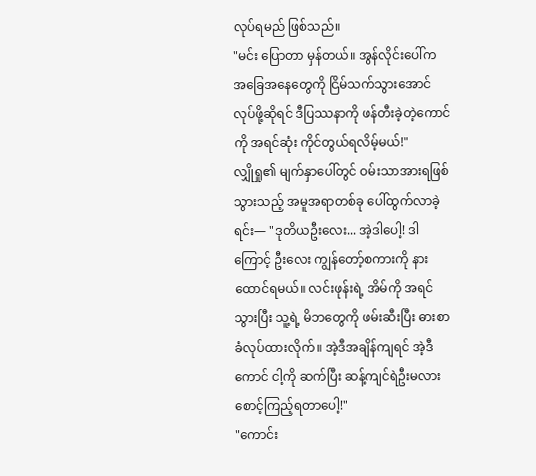လုပ်ရမည် ဖြစ်သည်။
"မင်း ပြောတာ မှန်တယ်။ အွန်လိုင်းပေါ်က အခြေအနေတွေကို ငြိမ်သက်သွားအောင် လုပ်ဖို့ဆိုရင် ဒီပြဿနာကို ဖန်တီးခဲ့တဲ့ကောင်ကို အရင်ဆုံး ကိုင်တွယ်ရလိမ့်မယ်!"
လျှိုရှု၏ မျက်နှာပေါ်တွင် ဝမ်းသာအားရဖြစ်သွားသည့် အမူအရာတစ်ခု ပေါ်ထွက်လာခဲ့ရင်း— "ဒုတိယဦးလေး... အဲ့ဒါပေါ့! ဒါကြောင့် ဦးလေး ကျွန်တော့်စကားကို နားထောင်ရမယ်။ လင်းဖုန်းရဲ့ အိမ်ကို အရင်သွားပြီး သူ့ရဲ့ မိဘတွေကို ဖမ်းဆီးပြီး ဓားစာခံလုပ်ထားလိုက်။ အဲ့ဒီအချိန်ကျရင် အဲ့ဒီကောင် ငါ့ကို ဆက်ပြီး ဆန့်ကျင်ရဲဦးမလား စောင့်ကြည့်ရတာပေါ့!"
"ကောင်း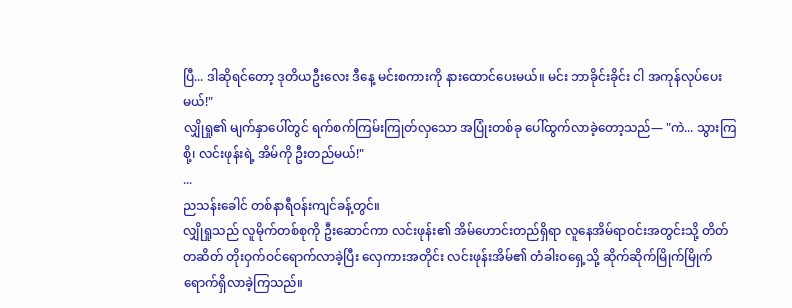ပြီ... ဒါဆိုရင်တော့ ဒုတိယဦးလေး ဒီနေ့ မင်းစကားကို နားထောင်ပေးမယ်။ မင်း ဘာခိုင်းခိုင်း ငါ အကုန်လုပ်ပေးမယ်!"
လျှိုရှု၏ မျက်နှာပေါ်တွင် ရက်စက်ကြမ်းကြုတ်လှသော အပြုံးတစ်ခု ပေါ်ထွက်လာခဲ့တော့သည်— "ကဲ... သွားကြစို့၊ လင်းဖုန်းရဲ့ အိမ်ကို ဦးတည်မယ်!"
...
ညသန်းခေါင် တစ်နာရီဝန်းကျင်ခန့်တွင်။
လျှိုရှုသည် လူမိုက်တစ်စုကို ဦးဆောင်ကာ လင်းဖုန်း၏ အိမ်ဟောင်းတည်ရှိရာ လူနေအိမ်ရာဝင်းအတွင်းသို့ တိတ်တဆိတ် တိုးဝှက်ဝင်ရောက်လာခဲ့ပြီး လှေကားအတိုင်း လင်းဖုန်းအိမ်၏ တံခါးဝရှေ့သို့ ဆိုက်ဆိုက်မြိုက်မြိုက် ရောက်ရှိလာခဲ့ကြသည်။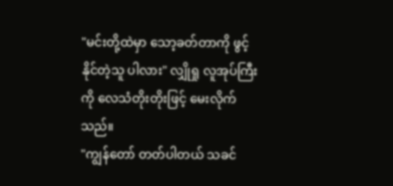"မင်းတို့ထဲမှာ သော့ခတ်တာကို ဖွင့်နိုင်တဲ့သူ ပါလား" လျှိုရှု လူအုပ်ကြီးကို လေသံတိုးတိုးဖြင့် မေးလိုက်သည်။
"ကျွန်တော် တတ်ပါတယ် သခင်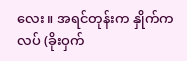လေး။ အရင်တုန်းက နှိုက်ကလပ် (ခိုးဝှက်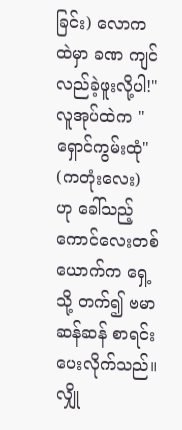ခြင်း) လောကထဲမှာ ခဏ ကျင်လည်ခဲ့ဖူးလို့ပါ!"
လူအုပ်ထဲက "ရှောင်ကွမ်းထုံ" (ကတုံးလေး) ဟု ခေါ်သည့် ကောင်လေးတစ်ယောက်က ရှေ့သို့ တက်၍ ဗမာဆန်ဆန် စာရင်းပေးလိုက်သည်။ လျှို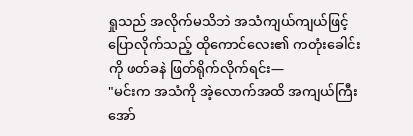ရှုသည် အလိုက်မသိဘဲ အသံကျယ်ကျယ်ဖြင့် ပြောလိုက်သည့် ထိုကောင်လေး၏ ကတုံးခေါင်းကို ဖတ်ခနဲ ဖြတ်ရိုက်လိုက်ရင်း—
"မင်းက အသံကို အဲ့လောက်အထိ အကျယ်ကြီး အော်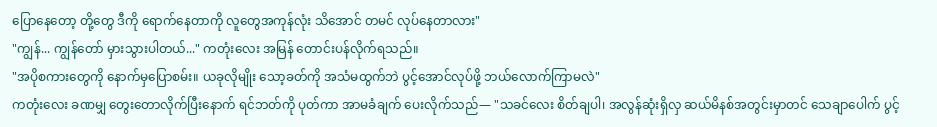ပြောနေတော့ တို့တွေ ဒီကို ရောက်နေတာကို လူတွေအကုန်လုံး သိအောင် တမင် လုပ်နေတာလား"
"ကျွန်... ကျွန်တော် မှားသွားပါတယ်..." ကတုံးလေး အမြန် တောင်းပန်လိုက်ရသည်။
"အပိုစကားတွေကို နောက်မှပြောစမ်း။ ယခုလိုမျိုး သော့ခတ်ကို အသံမထွက်ဘဲ ပွင့်အောင်လုပ်ဖို့ ဘယ်လောက်ကြာမလဲ"
ကတုံးလေး ခဏမျှ တွေးတောလိုက်ပြီးနောက် ရင်ဘတ်ကို ပုတ်ကာ အာမခံချက် ပေးလိုက်သည်— "သခင်လေး စိတ်ချပါ၊ အလွန်ဆုံးရှိလှ ဆယ်မိနစ်အတွင်းမှာတင် သေချာပေါက် ပွင့်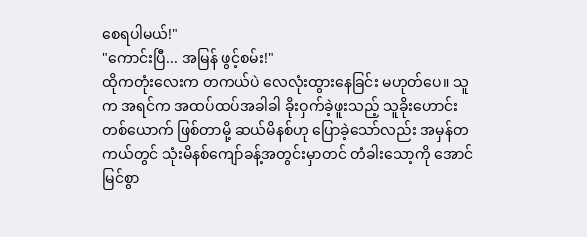စေရပါမယ်!"
"ကောင်းပြီ... အမြန် ဖွင့်စမ်း!"
ထိုကတုံးလေးက တကယ်ပဲ လေလုံးထွားနေခြင်း မဟုတ်ပေ။ သူက အရင်က အထပ်ထပ်အခါခါ ခိုးဝှက်ခဲ့ဖူးသည့် သူခိုးဟောင်းတစ်ယောက် ဖြစ်တာမို့ ဆယ်မိနစ်ဟု ပြောခဲ့သော်လည်း အမှန်တကယ်တွင် သုံးမိနစ်ကျော်ခန့်အတွင်းမှာတင် တံခါးသော့ကို အောင်မြင်စွာ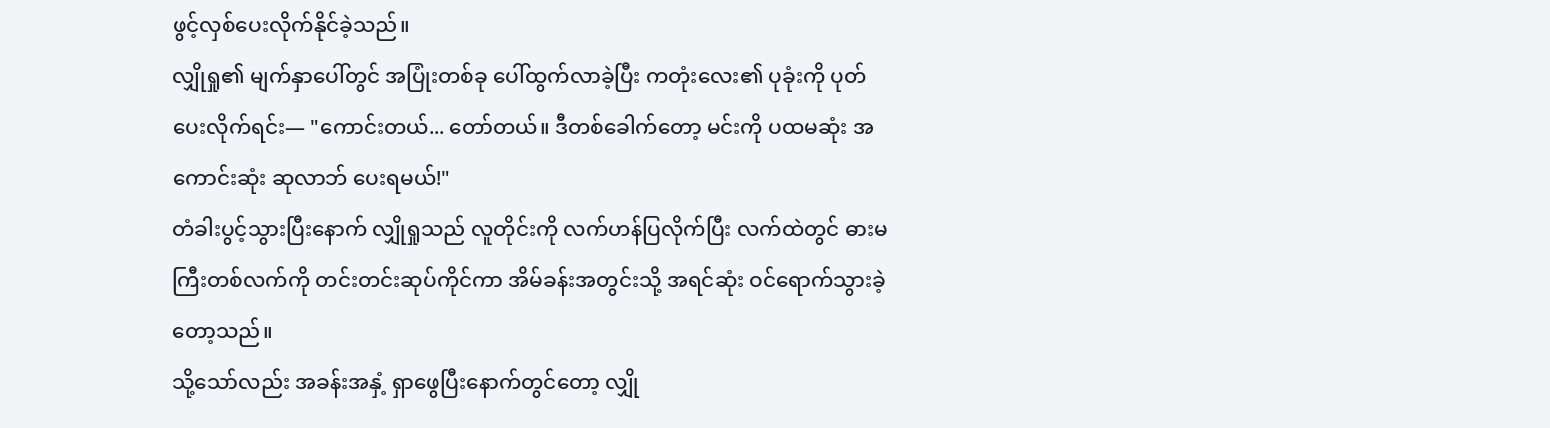ဖွင့်လှစ်ပေးလိုက်နိုင်ခဲ့သည်။
လျှိုရှု၏ မျက်နှာပေါ်တွင် အပြုံးတစ်ခု ပေါ်ထွက်လာခဲ့ပြီး ကတုံးလေး၏ ပုခုံးကို ပုတ်ပေးလိုက်ရင်း— "ကောင်းတယ်... တော်တယ်။ ဒီတစ်ခေါက်တော့ မင်းကို ပထမဆုံး အကောင်းဆုံး ဆုလာဘ် ပေးရမယ်!"
တံခါးပွင့်သွားပြီးနောက် လျှိုရှုသည် လူတိုင်းကို လက်ဟန်ပြလိုက်ပြီး လက်ထဲတွင် ဓားမကြီးတစ်လက်ကို တင်းတင်းဆုပ်ကိုင်ကာ အိမ်ခန်းအတွင်းသို့ အရင်ဆုံး ဝင်ရောက်သွားခဲ့တော့သည်။
သို့သော်လည်း အခန်းအနှံ့ ရှာဖွေပြီးနောက်တွင်တော့ လျှို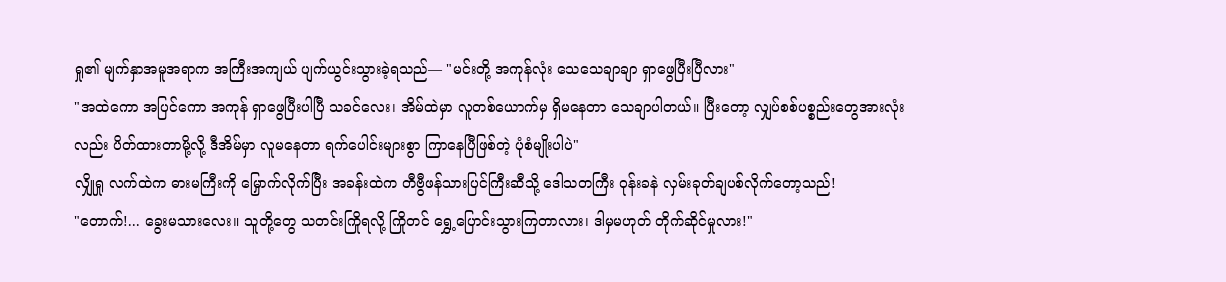ရှု၏ မျက်နှာအမူအရာက အကြီးအကျယ် ပျက်ယွင်းသွားခဲ့ရသည်— "မင်းတို့ အကုန်လုံး သေသေချာချာ ရှာဖွေပြီးပြီလား"
"အထဲကော အပြင်ကော အကုန် ရှာဖွေပြီးပါပြီ သခင်လေး၊ အိမ်ထဲမှာ လူတစ်ယောက်မှ ရှိမနေတာ သေချာပါတယ်။ ပြီးတော့ လျှပ်စစ်ပစ္စည်းတွေအားလုံးလည်း ပိတ်ထားတာမို့လို့ ဒီအိမ်မှာ လူမနေတာ ရက်ပေါင်းများစွာ ကြာနေပြီဖြစ်တဲ့ ပုံစံမျိုးပါပဲ"
လျှိုရှု လက်ထဲက ဓားမကြီးကို မြှောက်လိုက်ပြီး အခန်းထဲက တီဗွီဖန်သားပြင်ကြီးဆီသို့ ဒေါသတကြီး ဝုန်းခနဲ လှမ်းခုတ်ချပစ်လိုက်တော့သည်!
"တောက်!... ခွေးမသားလေး။ သူတို့တွေ သတင်းကြိုရလို့ ကြိုတင် ရွှေ့ပြောင်းသွားကြတာလား၊ ဒါမှမဟုတ် တိုက်ဆိုင်မှုလား!"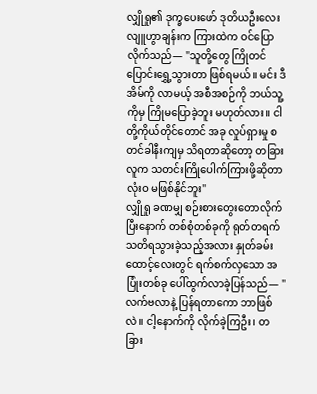လျှိုရှု၏ ဒုက္ခပေးဖော် ဒုတိယဦးလေး လျူဟွာချန်းက ကြားထဲက ဝင်ပြောလိုက်သည်— "သူတို့တွေ ကြိုတင် ပြောင်းရွှေ့သွားတာ ဖြစ်ရမယ်။ မင်း ဒီအိမ်ကို လာမယ့် အစီအစဉ်ကို ဘယ်သူ့ကိုမှ ကြိုမပြောခဲ့ဘူး မဟုတ်လား။ ငါတို့ကိုယ်တိုင်တောင် အခု လှုပ်ရှားမှု စတင်ခါနီးကျမှ သိရတာဆိုတော့ တခြားလူက သတင်းကြိုပေါက်ကြားဖို့ဆိုတာ လုံးဝ မဖြစ်နိုင်ဘူး"
လျှိုရှု ခဏမျှ စဉ်းစားတွေးတောလိုက်ပြီးနောက် တစ်စုံတစ်ခုကို ရုတ်တရက် သတိရသွားခဲ့သည့်အလား နှုတ်ခမ်းထောင့်လေးတွင် ရက်စက်လှသော အပြုံးတစ်ခု ပေါ်ထွက်လာခဲ့ပြန်သည်— "လက်ဗလာနဲ့ ပြန်ရတာကော ဘာဖြစ်လဲ။ ငါ့နောက်ကို လိုက်ခဲ့ကြဦး၊ တခြား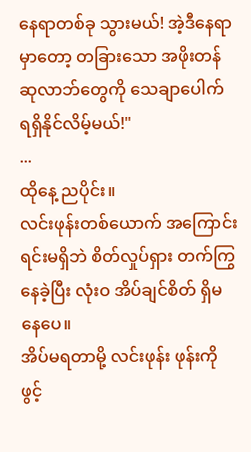နေရာတစ်ခု သွားမယ်! အဲ့ဒီနေရာမှာတော့ တခြားသော အဖိုးတန် ဆုလာဘ်တွေကို သေချာပေါက် ရရှိနိုင်လိမ့်မယ်!"
...
ထိုနေ့ ညပိုင်း။
လင်းဖုန်းတစ်ယောက် အကြောင်းရင်းမရှိဘဲ စိတ်လှုပ်ရှား တက်ကြွနေခဲ့ပြီး လုံးဝ အိပ်ချင်စိတ် ရှိမနေပေ။
အိပ်မရတာမို့ လင်းဖုန်း ဖုန်းကိုဖွင့်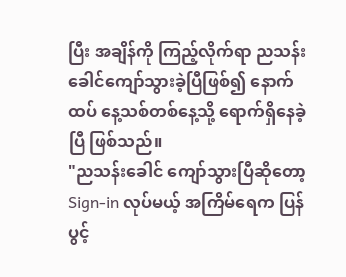ပြီး အချိန်ကို ကြည့်လိုက်ရာ ညသန်းခေါင်ကျော်သွားခဲ့ပြီဖြစ်၍ နောက်ထပ် နေ့သစ်တစ်နေ့သို့ ရောက်ရှိနေခဲ့ပြီ ဖြစ်သည်။
"ညသန်းခေါင် ကျော်သွားပြီဆိုတော့ Sign-in လုပ်မယ့် အကြိမ်ရေက ပြန်ပွင့်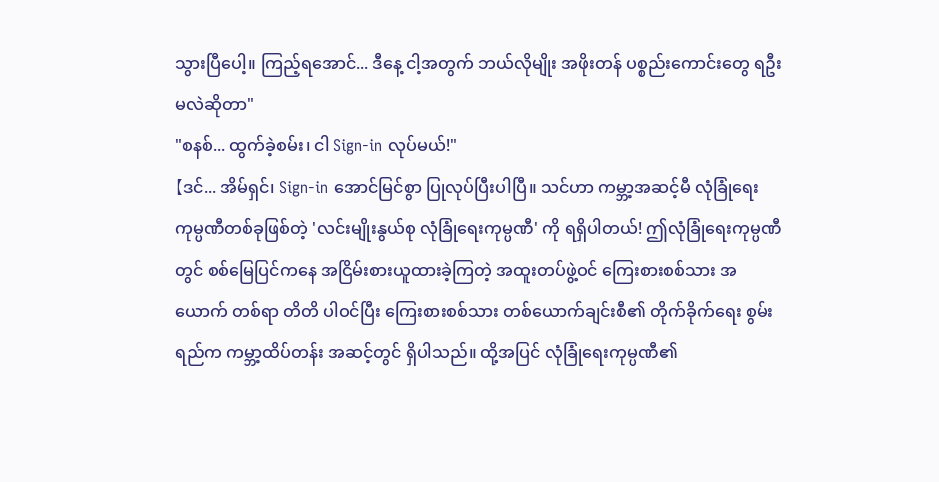သွားပြီပေါ့။ ကြည့်ရအောင်... ဒီနေ့ ငါ့အတွက် ဘယ်လိုမျိုး အဖိုးတန် ပစ္စည်းကောင်းတွေ ရဦးမလဲဆိုတာ"
"စနစ်... ထွက်ခဲ့စမ်း၊ ငါ Sign-in လုပ်မယ်!"
【ဒင်... အိမ်ရှင်၊ Sign-in အောင်မြင်စွာ ပြုလုပ်ပြီးပါပြီ။ သင်ဟာ ကမ္ဘာ့အဆင့်မီ လုံခြုံရေးကုမ္ပဏီတစ်ခုဖြစ်တဲ့ 'လင်းမျိုးနွယ်စု လုံခြုံရေးကုမ္ပဏီ' ကို ရရှိပါတယ်! ဤလုံခြုံရေးကုမ္ပဏီတွင် စစ်မြေပြင်ကနေ အငြိမ်းစားယူထားခဲ့ကြတဲ့ အထူးတပ်ဖွဲ့ဝင် ကြေးစားစစ်သား အယောက် တစ်ရာ တိတိ ပါဝင်ပြီး ကြေးစားစစ်သား တစ်ယောက်ချင်းစီ၏ တိုက်ခိုက်ရေး စွမ်းရည်က ကမ္ဘာ့ထိပ်တန်း အဆင့်တွင် ရှိပါသည်။ ထို့အပြင် လုံခြုံရေးကုမ္ပဏီ၏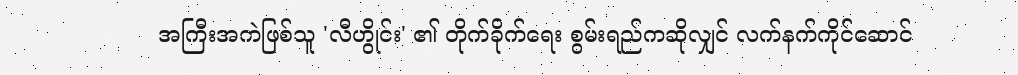အကြီးအကဲဖြစ်သူ 'လီဟွိုင်း' ၏ တိုက်ခိုက်ရေး စွမ်းရည်ကဆိုလျှင် လက်နက်ကိုင်ဆောင်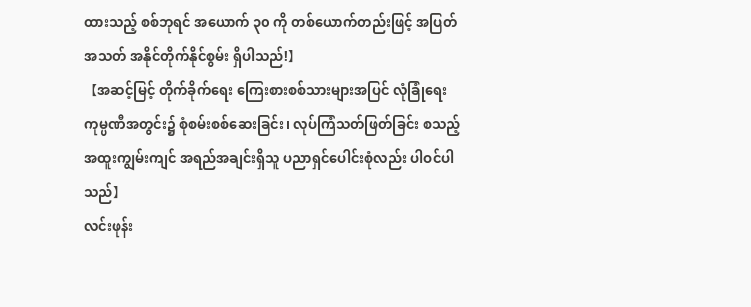ထားသည့် စစ်ဘုရင် အယောက် ၃၀ ကို တစ်ယောက်တည်းဖြင့် အပြတ်အသတ် အနိုင်တိုက်နိုင်စွမ်း ရှိပါသည်!】
【အဆင့်မြင့် တိုက်ခိုက်ရေး ကြေးစားစစ်သားများအပြင် လုံခြုံရေးကုမ္ပဏီအတွင်း၌ စုံစမ်းစစ်ဆေးခြင်း၊ လုပ်ကြံသတ်ဖြတ်ခြင်း စသည့် အထူးကျွမ်းကျင် အရည်အချင်းရှိသူ ပညာရှင်ပေါင်းစုံလည်း ပါဝင်ပါသည်】
လင်းဖုန်း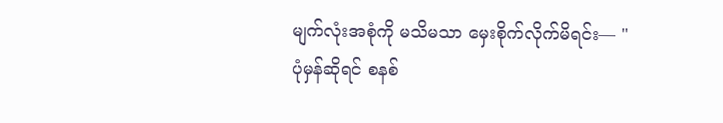မျက်လုံးအစုံကို မသိမသာ မှေးစိုက်လိုက်မိရင်း— "ပုံမှန်ဆိုရင် စနစ်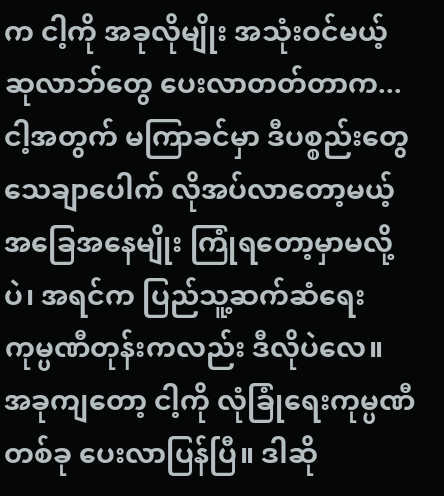က ငါ့ကို အခုလိုမျိုး အသုံးဝင်မယ့် ဆုလာဘ်တွေ ပေးလာတတ်တာက... ငါ့အတွက် မကြာခင်မှာ ဒီပစ္စည်းတွေ သေချာပေါက် လိုအပ်လာတော့မယ့် အခြေအနေမျိုး ကြုံရတော့မှာမလို့ပဲ၊ အရင်က ပြည်သူ့ဆက်ဆံရေး ကုမ္ပဏီတုန်းကလည်း ဒီလိုပဲလေ။ အခုကျတော့ ငါ့ကို လုံခြုံရေးကုမ္ပဏီတစ်ခု ပေးလာပြန်ပြီ။ ဒါဆို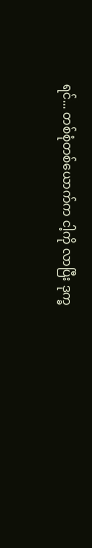ရင်... တစ်စုံတစ်ယောက်က ငါ့ကို လာပြီး ဒုက္ခ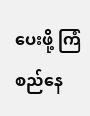ပေးဖို့ ကြံစည်နေ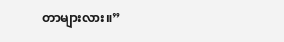တာများလား။”